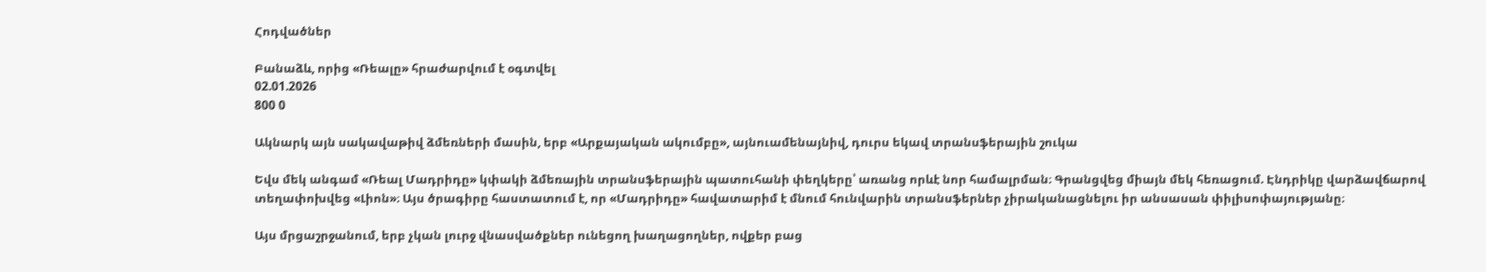Հոդվածներ

Բանաձև, որից «Ռեալը» հրաժարվում է օգտվել
02.01.2026
800 0

Ակնարկ այն սակավաթիվ ձմեռների մասին, երբ «Արքայական ակումբը», այնուամենայնիվ, դուրս եկավ տրանսֆերային շուկա

Եվս մեկ անգամ «Ռեալ Մադրիդը» կփակի ձմեռային տրանսֆերային պատուհանի փեղկերը՝ առանց որևէ նոր համալրման։ Գրանցվեց միայն մեկ հեռացում. Էնդրիկը վարձավճարով տեղափոխվեց «Լիոն»։ Այս ծրագիրը հաստատում է, որ «Մադրիդը» հավատարիմ է մնում հունվարին տրանսֆերներ չիրականացնելու իր անսասան փիլիսոփայությանը։

Այս մրցաշրջանում, երբ չկան լուրջ վնասվածքներ ունեցող խաղացողներ, ովքեր բաց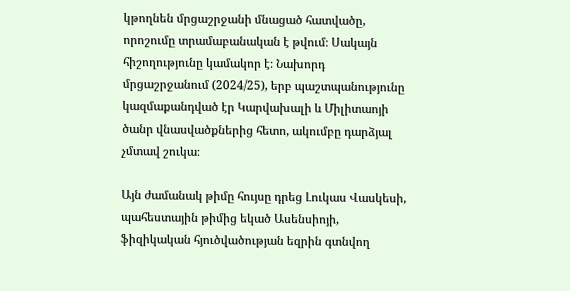կթողնեն մրցաշրջանի մնացած հատվածը, որոշումը տրամաբանական է թվում։ Սակայն հիշողությունը կամակոր է։ Նախորդ մրցաշրջանում (2024/25), երբ պաշտպանությունը կազմաքանդված էր Կարվախալի և Միլիտաոյի ծանր վնասվածքներից հետո, ակումբը դարձյալ չմտավ շուկա։

Այն ժամանակ թիմը հույսը դրեց Լուկաս Վասկեսի, պահեստային թիմից եկած Ասենսիոյի, ֆիզիկական հյուծվածության եզրին գտնվող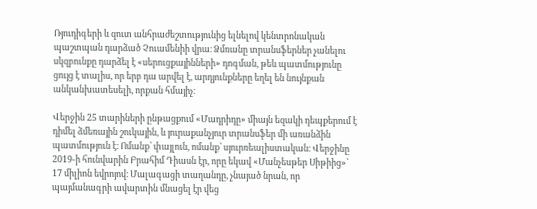Ռյուդիգերի և զուտ անհրաժեշտությունից ելնելով կենտրոնական պաշտպան դարձած Չուամենիի վրա։ Ձմռանը տրանսֆերներ չանելու սկզբունքը դարձել է «սերուցքայինների» դոգման, թեև պատմությունը ցույց է տալիս, որ երբ դա արվել է, արդյունքները եղել են նույնքան անկանխատեսելի, որքան հմայիչ։

Վերջին 25 տարիների ընթացքում «Մադրիդը» միայն եզակի դեպքերում է դիմել ձմեռային շուկային, և յուրաքանչյուր տրանսֆեր մի առանձին պատմություն է։ Ոմանք՝ փայլուն, ոմանք՝ սյուրռեալիստական։ Վերջինը 2019-ի հունվարին Բրահիմ Դիասն էր, որը եկավ «Մանչեսթեր Սիթիից»՝ 17 միլիոն եվրոյով։ Մալագացի տաղանդը, չնայած նրան, որ պայմանագրի ավարտին մնացել էր վեց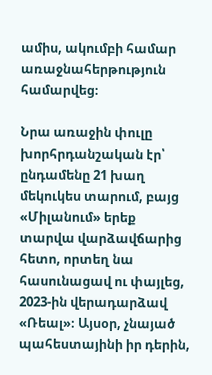ամիս, ակումբի համար առաջնահերթություն համարվեց։

Նրա առաջին փուլը խորհրդանշական էր՝ ընդամենը 21 խաղ մեկուկես տարում, բայց «Միլանում» երեք տարվա վարձավճարից հետո, որտեղ նա հասունացավ ու փայլեց, 2023-ին վերադարձավ «Ռեալ»։ Այսօր, չնայած պահեստայինի իր դերին,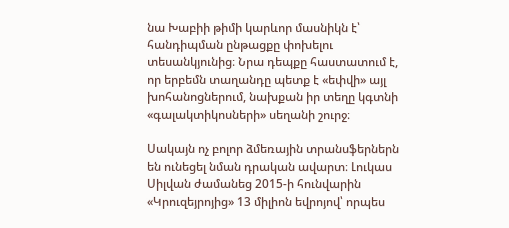նա Խաբիի թիմի կարևոր մասնիկն է՝ հանդիպման ընթացքը փոխելու տեսանկյունից։ Նրա դեպքը հաստատում է, որ երբեմն տաղանդը պետք է «եփվի» այլ խոհանոցներում, նախքան իր տեղը կգտնի «գալակտիկոսների» սեղանի շուրջ։

Սակայն ոչ բոլոր ձմեռային տրանսֆերներն են ունեցել նման դրական ավարտ։ Լուկաս Սիլվան ժամանեց 2015-ի հունվարին «Կրուզեյրոյից» 13 միլիոն եվրոյով՝ որպես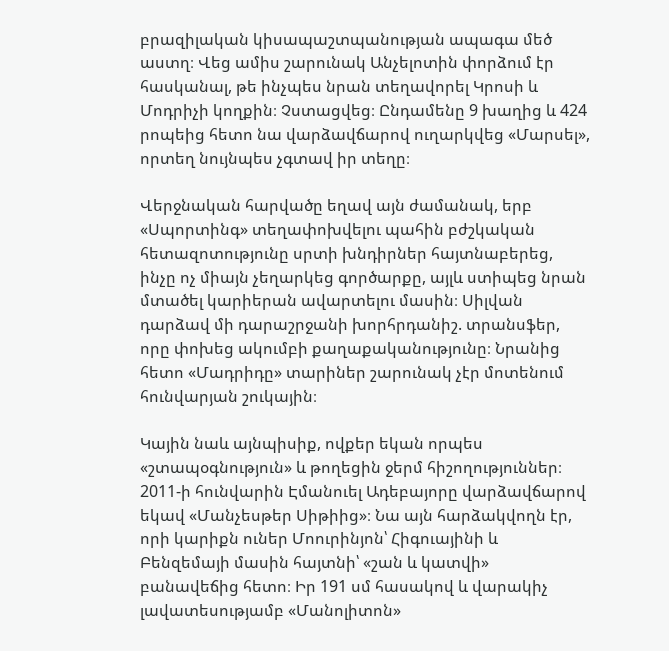բրազիլական կիսապաշտպանության ապագա մեծ աստղ։ Վեց ամիս շարունակ Անչելոտին փորձում էր հասկանալ, թե ինչպես նրան տեղավորել Կրոսի և Մոդրիչի կողքին։ Չստացվեց։ Ընդամենը 9 խաղից և 424 րոպեից հետո նա վարձավճարով ուղարկվեց «Մարսել», որտեղ նույնպես չգտավ իր տեղը։

Վերջնական հարվածը եղավ այն ժամանակ, երբ «Սպորտինգ» տեղափոխվելու պահին բժշկական հետազոտությունը սրտի խնդիրներ հայտնաբերեց, ինչը ոչ միայն չեղարկեց գործարքը, այլև ստիպեց նրան մտածել կարիերան ավարտելու մասին։ Սիլվան դարձավ մի դարաշրջանի խորհրդանիշ. տրանսֆեր, որը փոխեց ակումբի քաղաքականությունը։ Նրանից հետո «Մադրիդը» տարիներ շարունակ չէր մոտենում հունվարյան շուկային։

Կային նաև այնպիսիք, ովքեր եկան որպես «շտապօգնություն» և թողեցին ջերմ հիշողություններ։ 2011-ի հունվարին Էմանուել Ադեբայորը վարձավճարով եկավ «Մանչեսթեր Սիթիից»։ Նա այն հարձակվողն էր, որի կարիքն ուներ Մոուրինյոն՝ Հիգուայինի և Բենզեմայի մասին հայտնի՝ «շան և կատվի» բանավեճից հետո։ Իր 191 սմ հասակով և վարակիչ լավատեսությամբ «Մանոլիտոն»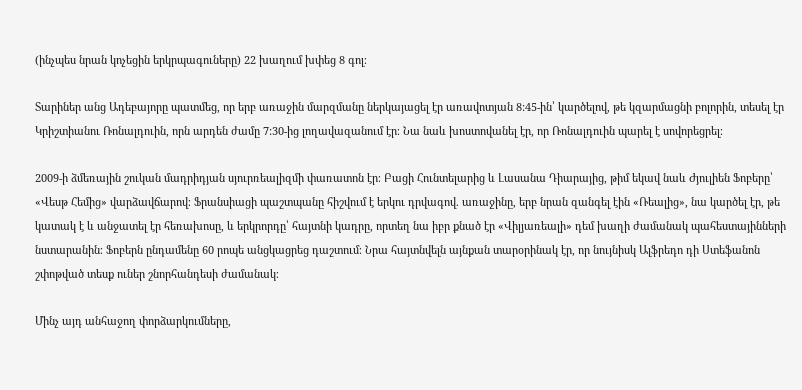(ինչպես նրան կոչեցին երկրպագուները) 22 խաղում խփեց 8 գոլ։

Տարիներ անց Ադեբայորը պատմեց, որ երբ առաջին մարզմանը ներկայացել էր առավոտյան 8:45-ին՝ կարծելով, թե կզարմացնի բոլորին, տեսել էր Կրիշտիանու Ռոնալդուին, որն արդեն ժամը 7:30-ից լողավազանում էր։ Նա նաև խոստովանել էր, որ Ռոնալդուին պարել է սովորեցրել։

2009-ի ձմեռային շուկան մադրիդյան սյուրռեալիզմի փառատոն էր։ Բացի Հունտելարից և Լասանա Դիարայից, թիմ եկավ նաև Ժյուլիեն Ֆոբերը՝ «Վեսթ Հեմից» վարձավճարով։ Ֆրանսիացի պաշտպանը հիշվում է երկու դրվագով. առաջինը, երբ նրան զանգել էին «Ռեալից», նա կարծել էր, թե կատակ է և անջատել էր հեռախոսը, և երկրորդը՝ հայտնի կադրը, որտեղ նա իբր քնած էր «Վիլյառեալի» դեմ խաղի ժամանակ պահեստայինների նստարանին։ Ֆոբերն ընդամենը 60 րոպե անցկացրեց դաշտում։ Նրա հայտնվելն այնքան տարօրինակ էր, որ նույնիսկ Ալֆրեդո դի Ստեֆանոն շփոթված տեսք ուներ շնորհանդեսի ժամանակ։

Մինչ այդ անհաջող փորձարկումները,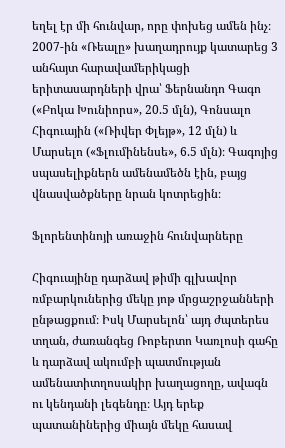եղել էր մի հունվար, որը փոխեց ամեն ինչ։ 2007-ին «Ռեալը» խաղադրույք կատարեց 3 անհայտ հարավամերիկացի երիտասարդների վրա՝ Ֆերնանդո Գագո («Բոկա Խունիորս», 20.5 մլն), Գոնսալո Հիգուային («Ռիվեր Փլեյթ», 12 մլն) և Մարսելո («Ֆլումինենսե», 6.5 մլն)։ Գագոյից սպասելիքներն ամենամեծն էին, բայց վնասվածքները նրան կոտրեցին։

Ֆլորենտինոյի առաջին հունվարները

Հիգուայինը դարձավ թիմի գլխավոր ռմբարկուներից մեկը յոթ մրցաշրջանների ընթացքում։ Իսկ Մարսելոն՝ այդ ժպտերես տղան, ժառանգեց Ռոբերտո Կառլոսի գահը և դարձավ ակումբի պատմության ամենատիտղոսակիր խաղացողը, ավագն ու կենդանի լեգենդը։ Այդ երեք պատանիներից միայն մեկը հասավ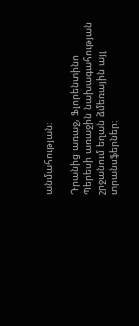անմահության։

Դրանից առաջ, Ֆլորենտինո Պերեսի առաջին նախագահության շրջանում եղան ձմեռային այլ տրանսֆերներ։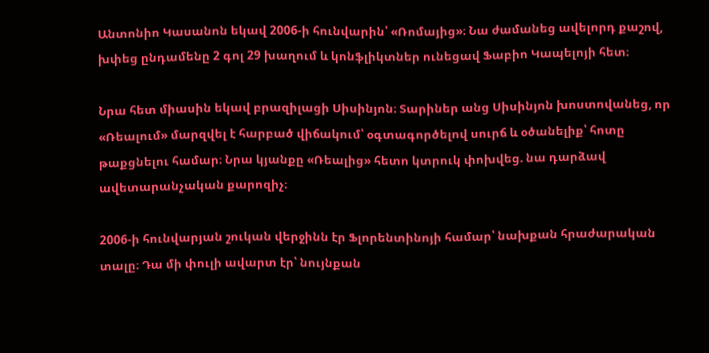Անտոնիո Կասանոն եկավ 2006-ի հունվարին՝ «Ռոմայից»։ Նա ժամանեց ավելորդ քաշով, խփեց ընդամենը 2 գոլ 29 խաղում և կոնֆլիկտներ ունեցավ Ֆաբիո Կապելոյի հետ։

Նրա հետ միասին եկավ բրազիլացի Սիսինյոն։ Տարիներ անց Սիսինյոն խոստովանեց, որ «Ռեալում» մարզվել է հարբած վիճակում՝ օգտագործելով սուրճ և օծանելիք՝ հոտը թաքցնելու համար։ Նրա կյանքը «Ռեալից» հետո կտրուկ փոխվեց. նա դարձավ ավետարանչական քարոզիչ։

2006-ի հունվարյան շուկան վերջինն էր Ֆլորենտինոյի համար՝ նախքան հրաժարական տալը։ Դա մի փուլի ավարտ էր՝ նույնքան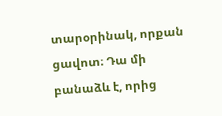տարօրինակ, որքան ցավոտ։ Դա մի բանաձև է, որից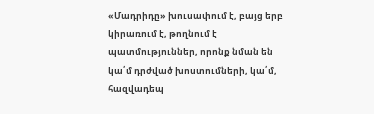«Մադրիդը» խուսափում է, բայց երբ կիրառում է, թողնում է պատմություններ, որոնք նման են կա՛մ դրժված խոստումների, կա՛մ, հազվադեպ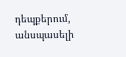դեպքերում, անսպասելի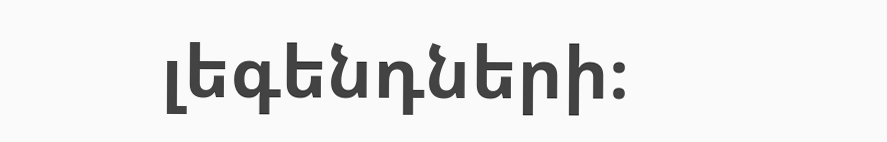լեգենդների։